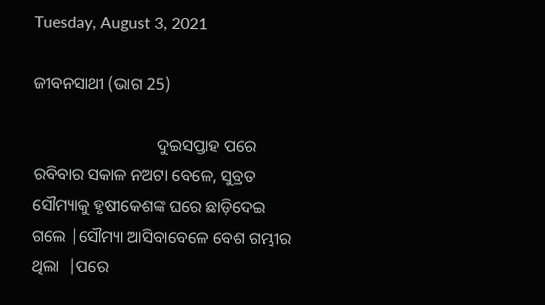Tuesday, August 3, 2021

ଜୀବନସାଥୀ (ଭାଗ 25)

                              ଦୁଇସପ୍ତାହ ପରେ ରବିବାର ସକାଳ ନଅଟା ବେଳେ, ସୁବ୍ରତ ସୌମ୍ୟାକୁ ହୃଷୀକେଶଙ୍କ ଘରେ ଛାଡ଼ିଦେଇ ଗଲେ |ସୌମ୍ୟା ଆସିବାବେଳେ ବେଶ ଗମ୍ଭୀର ଥିଲା  |ପରେ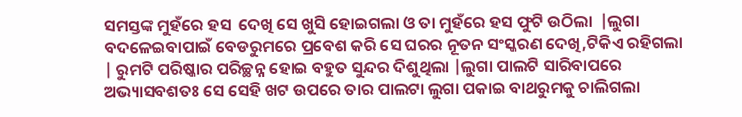ସମସ୍ତଙ୍କ ମୁହଁରେ ହସ  ଦେଖି ସେ ଖୁସି ହୋଇଗଲା ଓ ତା ମୁହଁରେ ହସ ଫୁଟି ଉଠିଲା  |ଲୁଗା ବଦଳେଇବାପାଇଁ ବେଡରୁମରେ ପ୍ରବେଶ କରି ସେ ଘରର ନୂତନ ସଂସ୍କରଣ ଦେଖି,ଟିକିଏ ରହିଗଲା | ରୁମଟି ପରିଷ୍କାର ପରିଚ୍ଛନ୍ନ ହୋଇ ବହୁତ ସୁନ୍ଦର ଦିଶୁଥିଲା |ଲୁଗା ପାଲଟି ସାରିବାପରେ  ଅଭ୍ୟାସବଶତଃ ସେ ସେହି ଖଟ ଉପରେ ତାର ପାଲଟା ଲୁଗା ପକାଇ ବାଥରୁମକୁ ଚାଲିଗଲା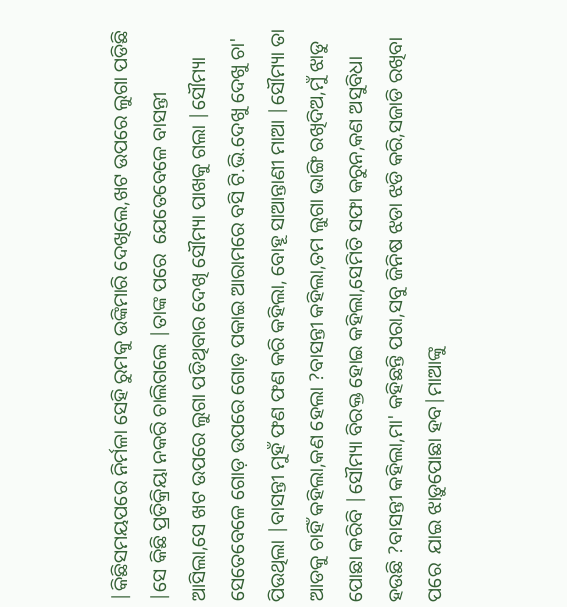|କିଛିସମୟପରେ ନିର୍ମଳା ସେହି ରୁମକୁ ଉଙ୍କିମାରି ଦେଖିଲେ,ଖଟ ଉପରେ ଲୁଗା ପଡିଛି |ସେ କିଛି ପ୍ରତିକ୍ରିୟା ନକରି ଚାଲିଗଲେ |ତାଙ୍କ ପରେ  ଯେତେବେଳେ ବାସନ୍ତୀ ଆସିଲା,ସେ ଖଟ ଉପରେ ଲୁଗା ପଡିଥିବାର ଦେଖି ସୌମ୍ୟା ପାଖକୁ ଗଲା |ସୌମ୍ୟା ସେତେବେଳେ ଗୋଡ଼ ଉପରେ ଗୋଡ଼ ପକାଇ ଆରାମରେ ବସି ଟି.ଭି.ଦେଖୁ ଦେଖୁ ଚା' ପିଉଥିଲା |ବାସନ୍ତୀ ମୁହଁ ଫଣ ଫଣ କରି କହିଲା, ବୋହୂ ସାଆନ୍ତାଣୀ ମାଆ |ସୌମ୍ୟା ତା ଆଡକୁ ଚାହିଁ କହିଲା,କଣ ହେଲା ?ବାସନ୍ତୀ କହିଲା,ତମ ଲୁଗା ଭାଙ୍ଗି ରଖିଦିଅ,ମୁଁ ଝାଡୁ ପୋଛା କରିବି |ସୌମ୍ୟା ବିରକ୍ତ ହୋଇ କହିଲା,ସେମିତି ସଫା କରୁନ,କଣ ଅସୁବିଧା ହଉଛି ?ବାସନ୍ତୀ କହିଲା,ମା' କହିଛନ୍ତି ପରା,ସବୁ ଜିନିଷ ଝଡା ଝଡି କରି,ସଜାଡି ରଖିବା ପରେ  ଯାଇ ଝାଡ଼ୁପୋଛା ହବ|ମାଆଙ୍କୁ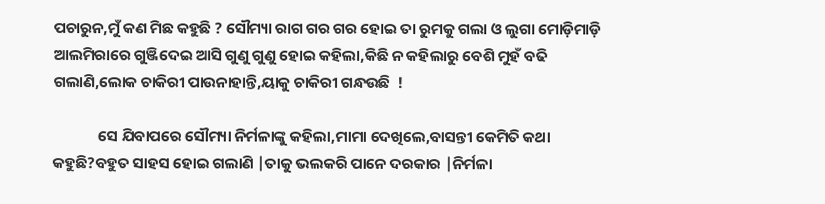ପଚାରୁନ,ମୁଁ କଣ ମିଛ କହୁଛି ? ସୌମ୍ୟା ରାଗ ଗର ଗର ହୋଇ ତା ରୁମକୁ ଗଲା ଓ ଲୁଗା ମୋଡ଼ିମାଡ଼ି ଆଲମିରାରେ ଗୁଞ୍ଜିଦେଇ ଆସି ଗୁଣୁ ଗୁଣୁ ହୋଇ କହିଲା,କିଛି ନ କହିଲାରୁ ବେଶି ମୁହଁ ବଢି ଗଲାଣି,ଲୋକ ଚାକିରୀ ପାଉନାହାନ୍ତି,ୟାକୁ ଚାକିରୀ ଗନ୍ଧଉଛି  !

             ସେ ଯିବାପରେ ସୌମ୍ୟା ନିର୍ମଳାଙ୍କୁ କହିଲା,ମାମା ଦେଖିଲେ,ବାସନ୍ତୀ କେମିତି କଥା କହୁଛି?ବହୁତ ସାହସ ହୋଇ ଗଲାଣି |ତାକୁ ଭଲକରି ପାନେ ଦରକାର |ନିର୍ମଳା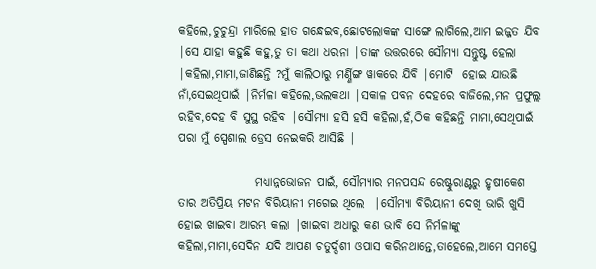କହିଲେ,ଚୁଚୁନ୍ଦ୍ରା ମାରିଲେ ହାତ ଗନ୍ଧେଇବ,ଛୋଟଲୋକଙ୍କ ସାଙ୍ଗେ ଲାଗିଲେ,ଆମ ଇଜ୍ଜତ ଯିବ |ସେ ଯାହା କହୁଛି କହୁ,ତୁ ତା କଥା ଧରନା |ତାଙ୍କ ଉତ୍ତରରେ ସୌମ୍ୟା ସନ୍ତୁଷ୍ଟ ହେଲା |କହିଲା,ମାମା,ଜାଣିଛନ୍ତି ?ମୁଁ କାଲିଠାରୁ ମର୍ଣ୍ଣିଙ୍ଗ ୱାକରେ ଯିବି |ମୋଟି  ହୋଇ ଯାଉଛି ନାଁ,ସେଇଥିପାଇଁ |ନିର୍ମଳା କହିଲେ,ଭଲକଥା |ସକାଳ ପବନ ଦେହରେ ବାଜିଲେ,ମନ ପ୍ରଫୁଲ୍ଲ ରହିବ,ଦେହ ବି ସୁସ୍ଥ ରହିବ |ସୌମ୍ୟା ହସି ହସି କହିଲା,ହଁ,ଠିକ କହିଛନ୍ତି ମାମା,ସେଥିପାଇଁ ପରା ମୁଁ ସ୍ପେଶାଲ ଡ୍ରେସ ନେଇକରି ଆସିଛି |

                ମଧ୍ୟାନ୍ନଭୋଜନ ପାଇଁ, ସୌମ୍ୟାର ମନପସନ୍ଦ ରେଷ୍ଟୁରାଣ୍ଟରୁ ହୃଷୀକେଶ ତାର ଅତିପ୍ରିୟ ମଟନ ବିରିୟାନୀ ମଗେଇ ଥିଲେ  |ସୌମ୍ୟା ବିରିୟାନୀ ଦେଖି ଭାରି ଖୁସି ହୋଇ ଖାଇବା ଆରମ୍ଭ କଲା |ଖାଇବା ଅଧାରୁ କଣ ଭାବି ସେ ନିର୍ମଳାଙ୍କୁ କହିଲା,ମାମା,ସେଦିନ ଯଦି ଆପଣ ଚତୁର୍ଦ୍ଦଶୀ ଓପାସ କରିନଥାନ୍ତେ,ତାହେଲେ,ଆମେ ସମସ୍ତେ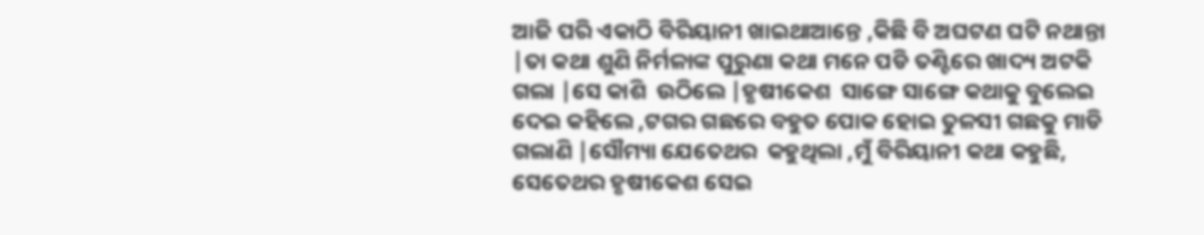ଆଜି ପରି ଏକାଠି ବିରିୟାନୀ ଖାଇଥାଆନ୍ତେ ,କିଛି ବି ଅଘଟଣ ଘଟି ନଥାନ୍ତା |ତା କଥା ଶୁଣି ନିର୍ମଳାଙ୍କ ପୁରୁଣା କଥା ମନେ ପଡି ତଣ୍ଟିରେ ଖାଦ୍ୟ ଅଟକି ଗଲା |ସେ କାଶି  ଉଠିଲେ |ହୃଷୀକେଶ  ସାଙ୍ଗେ ସାଙ୍ଗେ କଥାକୁ ବୁଲେଇ ଦେଇ କହିଲେ ,ଟଗର ଗଛରେ ବହୁତ ପୋକ ହୋଇ ତୁଳସୀ ଗଛକୁ ମାଡି ଗଲାଣି |ସୌମ୍ୟା ଯେତେଥର  କହୁଥିଲା ,ମୁଁ ବିରିୟାନୀ କଥା କହୁଛି, ସେତେଥର ହୃଷୀକେଶ ସେଇ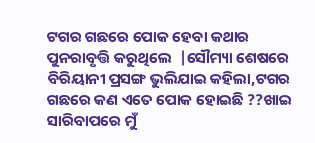ଟଗର ଗଛରେ ପୋକ ହେବା କଥାର ପୁନରାବୃତ୍ତି କରୁଥିଲେ  |ସୌମ୍ୟା ଶେଷରେ ବିରିୟାନୀ ପ୍ରସଙ୍ଗ ଭୁଲିଯାଇ କହିଲା,ଟଗର ଗଛରେ କଣ ଏତେ ପୋକ ହୋଇଛି ??ଖାଇ ସାରିବାପରେ ମୁଁ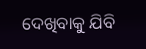ଦେଖିବାକୁ ଯିବି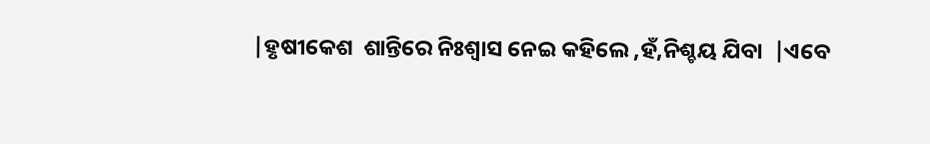|ହୃଷୀକେଶ  ଶାନ୍ତିରେ ନିଃଶ୍ୱାସ ନେଇ କହିଲେ ,ହଁ,ନିଶ୍ଚୟ ଯିବା  |ଏବେ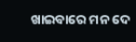ଖାଇବାରେ ମନ ଦେ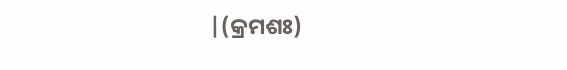|(କ୍ରମଶଃ)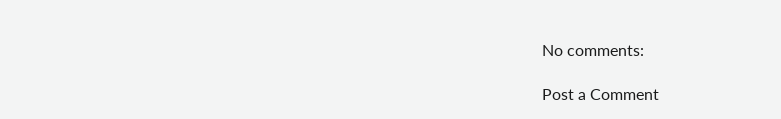No comments:

Post a Comment